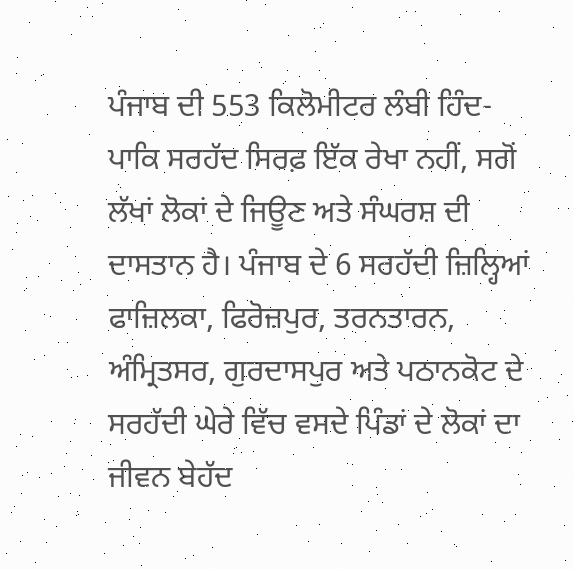ਪੰਜਾਬ ਦੀ 553 ਕਿਲੋਮੀਟਰ ਲੰਬੀ ਹਿੰਦ-ਪਾਕਿ ਸਰਹੱਦ ਸਿਰਫ਼ ਇੱਕ ਰੇਖਾ ਨਹੀਂ, ਸਗੋਂ ਲੱਖਾਂ ਲੋਕਾਂ ਦੇ ਜਿਊਣ ਅਤੇ ਸੰਘਰਸ਼ ਦੀ ਦਾਸਤਾਨ ਹੈ। ਪੰਜਾਬ ਦੇ 6 ਸਰਹੱਦੀ ਜ਼ਿਲ੍ਹਿਆਂ ਫਾਜ਼ਿਲਕਾ, ਫਿਰੋਜ਼ਪੁਰ, ਤਰਨਤਾਰਨ, ਅੰਮ੍ਰਿਤਸਰ, ਗੁਰਦਾਸਪੁਰ ਅਤੇ ਪਠਾਨਕੋਟ ਦੇ ਸਰਹੱਦੀ ਘੇਰੇ ਵਿੱਚ ਵਸਦੇ ਪਿੰਡਾਂ ਦੇ ਲੋਕਾਂ ਦਾ ਜੀਵਨ ਬੇਹੱਦ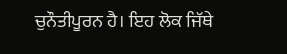ਚੁਨੌਤੀਪੂਰਨ ਹੈ। ਇਹ ਲੋਕ ਜਿੱਥੇ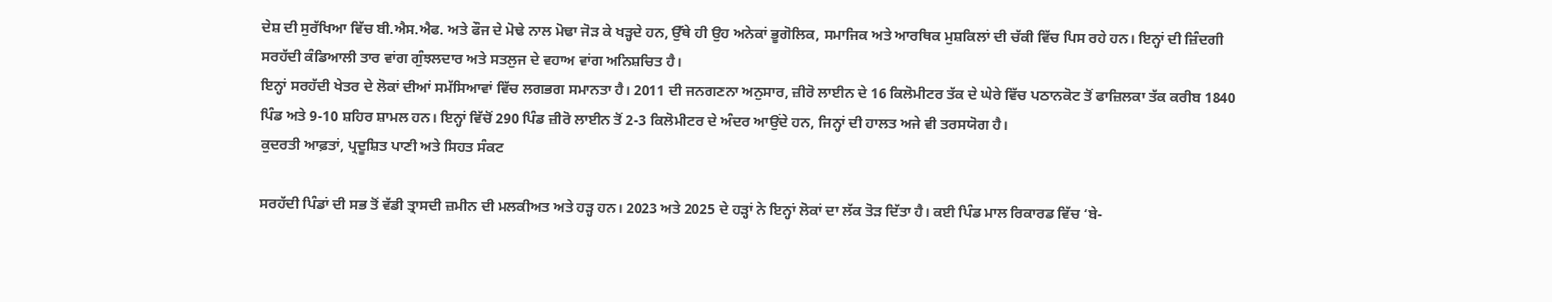ਦੇਸ਼ ਦੀ ਸੁਰੱਖਿਆ ਵਿੱਚ ਬੀ.ਐਸ.ਐਫ. ਅਤੇ ਫੌਜ ਦੇ ਮੋਢੇ ਨਾਲ ਮੋਢਾ ਜੋੜ ਕੇ ਖੜ੍ਹਦੇ ਹਨ, ਉੱਥੇ ਹੀ ਉਹ ਅਨੇਕਾਂ ਭੂਗੋਲਿਕ, ਸਮਾਜਿਕ ਅਤੇ ਆਰਥਿਕ ਮੁਸ਼ਕਿਲਾਂ ਦੀ ਚੱਕੀ ਵਿੱਚ ਪਿਸ ਰਹੇ ਹਨ। ਇਨ੍ਹਾਂ ਦੀ ਜ਼ਿੰਦਗੀ ਸਰਹੱਦੀ ਕੰਡਿਆਲੀ ਤਾਰ ਵਾਂਗ ਗੁੰਝਲਦਾਰ ਅਤੇ ਸਤਲੁਜ ਦੇ ਵਹਾਅ ਵਾਂਗ ਅਨਿਸ਼ਚਿਤ ਹੈ।
ਇਨ੍ਹਾਂ ਸਰਹੱਦੀ ਖੇਤਰ ਦੇ ਲੋਕਾਂ ਦੀਆਂ ਸਮੱਸਿਆਵਾਂ ਵਿੱਚ ਲਗਭਗ ਸਮਾਨਤਾ ਹੈ। 2011 ਦੀ ਜਨਗਣਨਾ ਅਨੁਸਾਰ, ਜ਼ੀਰੋ ਲਾਈਨ ਦੇ 16 ਕਿਲੋਮੀਟਰ ਤੱਕ ਦੇ ਘੇਰੇ ਵਿੱਚ ਪਠਾਨਕੋਟ ਤੋਂ ਫਾਜ਼ਿਲਕਾ ਤੱਕ ਕਰੀਬ 1840 ਪਿੰਡ ਅਤੇ 9-10 ਸ਼ਹਿਰ ਸ਼ਾਮਲ ਹਨ। ਇਨ੍ਹਾਂ ਵਿੱਚੋਂ 290 ਪਿੰਡ ਜ਼ੀਰੋ ਲਾਈਨ ਤੋਂ 2-3 ਕਿਲੋਮੀਟਰ ਦੇ ਅੰਦਰ ਆਉਂਦੇ ਹਨ, ਜਿਨ੍ਹਾਂ ਦੀ ਹਾਲਤ ਅਜੇ ਵੀ ਤਰਸਯੋਗ ਹੈ।
ਕੁਦਰਤੀ ਆਫ਼ਤਾਂ, ਪ੍ਰਦੂਸ਼ਿਤ ਪਾਣੀ ਅਤੇ ਸਿਹਤ ਸੰਕਟ

ਸਰਹੱਦੀ ਪਿੰਡਾਂ ਦੀ ਸਭ ਤੋਂ ਵੱਡੀ ਤ੍ਰਾਸਦੀ ਜ਼ਮੀਨ ਦੀ ਮਲਕੀਅਤ ਅਤੇ ਹੜ੍ਹ ਹਨ। 2023 ਅਤੇ 2025 ਦੇ ਹੜ੍ਹਾਂ ਨੇ ਇਨ੍ਹਾਂ ਲੋਕਾਂ ਦਾ ਲੱਕ ਤੋੜ ਦਿੱਤਾ ਹੈ। ਕਈ ਪਿੰਡ ਮਾਲ ਰਿਕਾਰਡ ਵਿੱਚ ‘ਬੇ-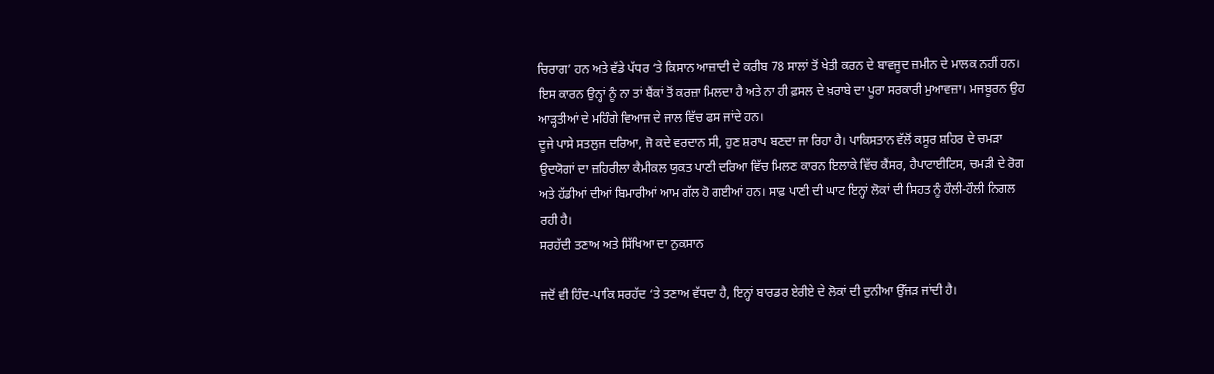ਚਿਰਾਗ’ ਹਨ ਅਤੇ ਵੱਡੇ ਪੱਧਰ ‘ਤੇ ਕਿਸਾਨ ਆਜ਼ਾਦੀ ਦੇ ਕਰੀਬ 78 ਸਾਲਾਂ ਤੋਂ ਖੇਤੀ ਕਰਨ ਦੇ ਬਾਵਜੂਦ ਜ਼ਮੀਨ ਦੇ ਮਾਲਕ ਨਹੀਂ ਹਨ। ਇਸ ਕਾਰਨ ਉਨ੍ਹਾਂ ਨੂੰ ਨਾ ਤਾਂ ਬੈਂਕਾਂ ਤੋਂ ਕਰਜ਼ਾ ਮਿਲਦਾ ਹੈ ਅਤੇ ਨਾ ਹੀ ਫ਼ਸਲ ਦੇ ਖ਼ਰਾਬੇ ਦਾ ਪੂਰਾ ਸਰਕਾਰੀ ਮੁਆਵਜ਼ਾ। ਮਜਬੂਰਨ ਉਹ ਆੜ੍ਹਤੀਆਂ ਦੇ ਮਹਿੰਗੇ ਵਿਆਜ ਦੇ ਜਾਲ ਵਿੱਚ ਫਸ ਜਾਂਦੇ ਹਨ।
ਦੂਜੇ ਪਾਸੇ ਸਤਲੁਜ ਦਰਿਆ, ਜੋ ਕਦੇ ਵਰਦਾਨ ਸੀ, ਹੁਣ ਸ਼ਰਾਪ ਬਣਦਾ ਜਾ ਰਿਹਾ ਹੈ। ਪਾਕਿਸਤਾਨ ਵੱਲੋਂ ਕਸੂਰ ਸ਼ਹਿਰ ਦੇ ਚਮੜਾ ਉਦਯੋਗਾਂ ਦਾ ਜ਼ਹਿਰੀਲਾ ਕੈਮੀਕਲ ਯੁਕਤ ਪਾਣੀ ਦਰਿਆ ਵਿੱਚ ਮਿਲਣ ਕਾਰਨ ਇਲਾਕੇ ਵਿੱਚ ਕੈਂਸਰ, ਹੈਪਾਟਾਈਟਿਸ, ਚਮੜੀ ਦੇ ਰੋਗ ਅਤੇ ਹੱਡੀਆਂ ਦੀਆਂ ਬਿਮਾਰੀਆਂ ਆਮ ਗੱਲ ਹੋ ਗਈਆਂ ਹਨ। ਸਾਫ਼ ਪਾਣੀ ਦੀ ਘਾਟ ਇਨ੍ਹਾਂ ਲੋਕਾਂ ਦੀ ਸਿਹਤ ਨੂੰ ਹੌਲੀ-ਹੌਲੀ ਨਿਗਲ ਰਹੀ ਹੈ।
ਸਰਹੱਦੀ ਤਣਾਅ ਅਤੇ ਸਿੱਖਿਆ ਦਾ ਨੁਕਸਾਨ

ਜਦੋਂ ਵੀ ਹਿੰਦ-ਪਾਕਿ ਸਰਹੱਦ ‘ਤੇ ਤਣਾਅ ਵੱਧਦਾ ਹੈ, ਇਨ੍ਹਾਂ ਬਾਰਡਰ ਏਰੀਏ ਦੇ ਲੋਕਾਂ ਦੀ ਦੁਨੀਆ ਉੱਜੜ ਜਾਂਦੀ ਹੈ।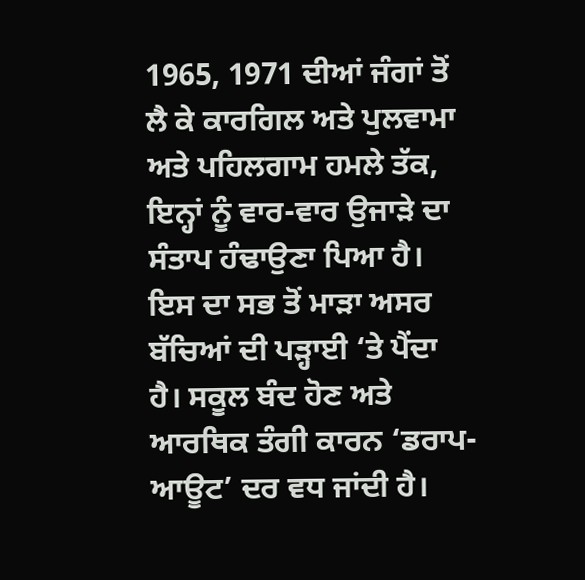1965, 1971 ਦੀਆਂ ਜੰਗਾਂ ਤੋਂ ਲੈ ਕੇ ਕਾਰਗਿਲ ਅਤੇ ਪੁਲਵਾਮਾ ਅਤੇ ਪਹਿਲਗਾਮ ਹਮਲੇ ਤੱਕ, ਇਨ੍ਹਾਂ ਨੂੰ ਵਾਰ-ਵਾਰ ਉਜਾੜੇ ਦਾ ਸੰਤਾਪ ਹੰਢਾਉਣਾ ਪਿਆ ਹੈ। ਇਸ ਦਾ ਸਭ ਤੋਂ ਮਾੜਾ ਅਸਰ ਬੱਚਿਆਂ ਦੀ ਪੜ੍ਹਾਈ ‘ਤੇ ਪੈਂਦਾ ਹੈ। ਸਕੂਲ ਬੰਦ ਹੋਣ ਅਤੇ ਆਰਥਿਕ ਤੰਗੀ ਕਾਰਨ ‘ਡਰਾਪ-ਆਊਟ’ ਦਰ ਵਧ ਜਾਂਦੀ ਹੈ।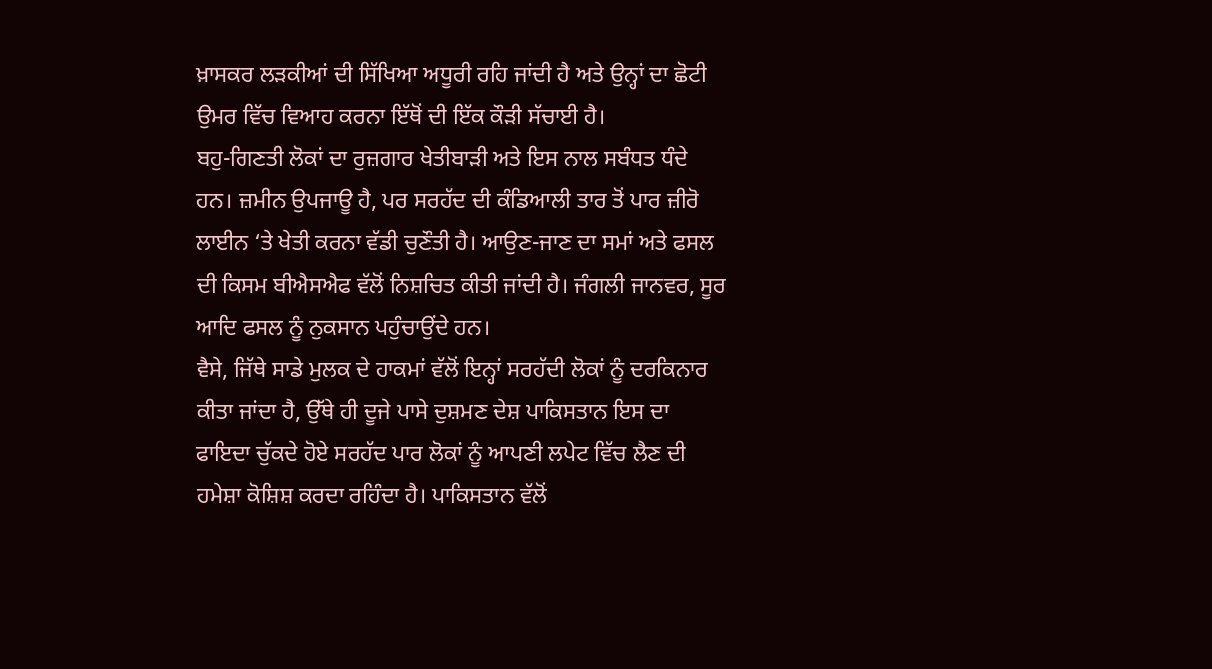ਖ਼ਾਸਕਰ ਲੜਕੀਆਂ ਦੀ ਸਿੱਖਿਆ ਅਧੂਰੀ ਰਹਿ ਜਾਂਦੀ ਹੈ ਅਤੇ ਉਨ੍ਹਾਂ ਦਾ ਛੋਟੀ ਉਮਰ ਵਿੱਚ ਵਿਆਹ ਕਰਨਾ ਇੱਥੋਂ ਦੀ ਇੱਕ ਕੌੜੀ ਸੱਚਾਈ ਹੈ।
ਬਹੁ-ਗਿਣਤੀ ਲੋਕਾਂ ਦਾ ਰੁਜ਼ਗਾਰ ਖੇਤੀਬਾੜੀ ਅਤੇ ਇਸ ਨਾਲ ਸਬੰਧਤ ਧੰਦੇ ਹਨ। ਜ਼ਮੀਨ ਉਪਜਾਊ ਹੈ, ਪਰ ਸਰਹੱਦ ਦੀ ਕੰਡਿਆਲੀ ਤਾਰ ਤੋਂ ਪਾਰ ਜ਼ੀਰੋ ਲਾਈਨ ‘ਤੇ ਖੇਤੀ ਕਰਨਾ ਵੱਡੀ ਚੁਣੌਤੀ ਹੈ। ਆਉਣ-ਜਾਣ ਦਾ ਸਮਾਂ ਅਤੇ ਫਸਲ ਦੀ ਕਿਸਮ ਬੀਐਸਐਫ ਵੱਲੋਂ ਨਿਸ਼ਚਿਤ ਕੀਤੀ ਜਾਂਦੀ ਹੈ। ਜੰਗਲੀ ਜਾਨਵਰ, ਸੂਰ ਆਦਿ ਫਸਲ ਨੂੰ ਨੁਕਸਾਨ ਪਹੁੰਚਾਉਂਦੇ ਹਨ।
ਵੈਸੇ, ਜਿੱਥੇ ਸਾਡੇ ਮੁਲਕ ਦੇ ਹਾਕਮਾਂ ਵੱਲੋਂ ਇਨ੍ਹਾਂ ਸਰਹੱਦੀ ਲੋਕਾਂ ਨੂੰ ਦਰਕਿਨਾਰ ਕੀਤਾ ਜਾਂਦਾ ਹੈ, ਉੱਥੇ ਹੀ ਦੂਜੇ ਪਾਸੇ ਦੁਸ਼ਮਣ ਦੇਸ਼ ਪਾਕਿਸਤਾਨ ਇਸ ਦਾ ਫਾਇਦਾ ਚੁੱਕਦੇ ਹੋਏ ਸਰਹੱਦ ਪਾਰ ਲੋਕਾਂ ਨੂੰ ਆਪਣੀ ਲਪੇਟ ਵਿੱਚ ਲੈਣ ਦੀ ਹਮੇਸ਼ਾ ਕੋਸ਼ਿਸ਼ ਕਰਦਾ ਰਹਿੰਦਾ ਹੈ। ਪਾਕਿਸਤਾਨ ਵੱਲੋਂ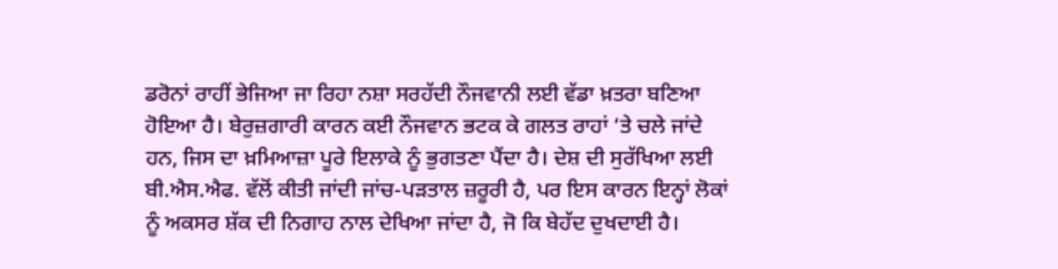ਡਰੋਨਾਂ ਰਾਹੀਂ ਭੇਜਿਆ ਜਾ ਰਿਹਾ ਨਸ਼ਾ ਸਰਹੱਦੀ ਨੌਜਵਾਨੀ ਲਈ ਵੱਡਾ ਖ਼ਤਰਾ ਬਣਿਆ ਹੋਇਆ ਹੈ। ਬੇਰੁਜ਼ਗਾਰੀ ਕਾਰਨ ਕਈ ਨੌਜਵਾਨ ਭਟਕ ਕੇ ਗਲਤ ਰਾਹਾਂ ‘ਤੇ ਚਲੇ ਜਾਂਦੇ ਹਨ, ਜਿਸ ਦਾ ਖ਼ਮਿਆਜ਼ਾ ਪੂਰੇ ਇਲਾਕੇ ਨੂੰ ਭੁਗਤਣਾ ਪੈਂਦਾ ਹੈ। ਦੇਸ਼ ਦੀ ਸੁਰੱਖਿਆ ਲਈ ਬੀ.ਐਸ.ਐਫ. ਵੱਲੋਂ ਕੀਤੀ ਜਾਂਦੀ ਜਾਂਚ-ਪੜਤਾਲ ਜ਼ਰੂਰੀ ਹੈ, ਪਰ ਇਸ ਕਾਰਨ ਇਨ੍ਹਾਂ ਲੋਕਾਂ ਨੂੰ ਅਕਸਰ ਸ਼ੱਕ ਦੀ ਨਿਗਾਹ ਨਾਲ ਦੇਖਿਆ ਜਾਂਦਾ ਹੈ, ਜੋ ਕਿ ਬੇਹੱਦ ਦੁਖਦਾਈ ਹੈ।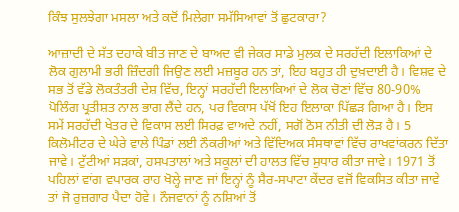ਕਿੰਝ ਸੁਲਝੇਗਾ ਮਸਲਾ ਅਤੇ ਕਦੋਂ ਮਿਲੇਗਾ ਸਮੱਸਿਆਵਾਂ ਤੋਂ ਛੁਟਕਾਰਾ?

ਆਜ਼ਾਦੀ ਦੇ ਸੱਤ ਦਹਾਕੇ ਬੀਤ ਜਾਣ ਦੇ ਬਾਅਦ ਵੀ ਜੇਕਰ ਸਾਡੇ ਮੁਲਕ ਦੇ ਸਰਹੱਦੀ ਇਲਾਕਿਆਂ ਦੇ ਲੋਕ ਗੁਲਾਮੀ ਭਰੀ ਜ਼ਿੰਦਗੀ ਜਿਉਣ ਲਈ ਮਜ਼ਬੂਰ ਹਨ ਤਾਂ, ਇਹ ਬਹੁਤ ਹੀ ਦੁਖ਼ਦਾਈ ਹੈ। ਵਿਸ਼ਵ ਦੇ ਸਭ ਤੋਂ ਵੱਡੇ ਲੋਕਤੰਤਰੀ ਦੇਸ਼ ਵਿੱਚ, ਇਨ੍ਹਾਂ ਸਰਹੱਦੀ ਇਲਾਕਿਆਂ ਦੇ ਲੋਕ ਚੋਣਾਂ ਵਿੱਚ 80-90% ਪੋਲਿੰਗ ਪ੍ਰਤੀਸ਼ਤ ਨਾਲ ਭਾਗ ਲੈਂਦੇ ਹਨ, ਪਰ ਵਿਕਾਸ ਪੱਖੋਂ ਇਹ ਇਲਾਕਾ ਪਿੱਛੜ ਗਿਆ ਹੈ। ਇਸ ਸਮੇਂ ਸਰਹੱਦੀ ਖੇਤਰ ਦੇ ਵਿਕਾਸ ਲਈ ਸਿਰਫ਼ ਵਾਅਦੇ ਨਹੀਂ, ਸਗੋਂ ਠੋਸ ਨੀਤੀ ਦੀ ਲੋੜ ਹੈ। 5 ਕਿਲੋਮੀਟਰ ਦੇ ਘੇਰੇ ਵਾਲੇ ਪਿੰਡਾਂ ਲਈ ਨੌਕਰੀਆਂ ਅਤੇ ਵਿੱਦਿਅਕ ਸੰਸਥਾਵਾਂ ਵਿੱਚ ਰਾਖਵਾਂਕਰਨ ਦਿੱਤਾ ਜਾਵੇ। ਟੁੱਟੀਆਂ ਸੜਕਾਂ, ਹਸਪਤਾਲਾਂ ਅਤੇ ਸਕੂਲਾਂ ਦੀ ਹਾਲਤ ਵਿੱਚ ਸੁਧਾਰ ਕੀਤਾ ਜਾਵੇ। 1971 ਤੋਂ ਪਹਿਲਾਂ ਵਾਂਗ ਵਪਾਰਕ ਰਾਹ ਖੋਲ੍ਹੇ ਜਾਣ ਜਾਂ ਇਨ੍ਹਾਂ ਨੂੰ ਸੈਰ-ਸਪਾਟਾ ਕੇਂਦਰ ਵਜੋਂ ਵਿਕਸਿਤ ਕੀਤਾ ਜਾਵੇ ਤਾਂ ਜੋ ਰੁਜ਼ਗਾਰ ਪੈਦਾ ਹੋਵੇ। ਨੌਜਵਾਨਾਂ ਨੂੰ ਨਸ਼ਿਆਂ ਤੋਂ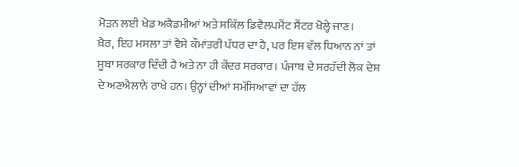ਮੋੜਨ ਲਈ ਖੇਡ ਅਕੈਡਮੀਆਂ ਅਤੇ ਸਕਿੱਲ ਡਿਵੈਲਪਮੈਂਟ ਸੈਂਟਰ ਖੋਲ੍ਹੇ ਜਾਣ।
ਖ਼ੈਰ, ਇਹ ਮਸਲਾ ਤਾਂ ਵੈਸੇ ਕੌਮਾਂਤਰੀ ਪੱਧਰ ਦਾ ਹੈ, ਪਰ ਇਸ ਵੱਲ ਧਿਆਨ ਨਾਂ ਤਾਂ ਸੂਬਾ ਸਰਕਾਰ ਦਿੰਦੀ ਹੈ ਅਤੇ ਨਾ ਹੀ ਕੇਂਦਰ ਸਰਕਾਰ। ਪੰਜਾਬ ਦੇ ਸਰਹੱਦੀ ਲੋਕ ਦੇਸ਼ ਦੇ ਅਣਐਲਾਨੇ ਰਾਖੇ ਹਨ। ਉਨ੍ਹਾਂ ਦੀਆਂ ਸਮੱਸਿਆਵਾਂ ਦਾ ਹੱਲ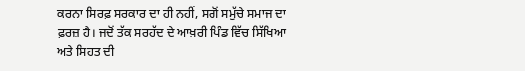ਕਰਨਾ ਸਿਰਫ਼ ਸਰਕਾਰ ਦਾ ਹੀ ਨਹੀਂ, ਸਗੋਂ ਸਮੁੱਚੇ ਸਮਾਜ ਦਾ ਫ਼ਰਜ਼ ਹੈ। ਜਦੋਂ ਤੱਕ ਸਰਹੱਦ ਦੇ ਆਖ਼ਰੀ ਪਿੰਡ ਵਿੱਚ ਸਿੱਖਿਆ ਅਤੇ ਸਿਹਤ ਦੀ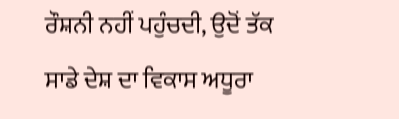ਰੌਸ਼ਨੀ ਨਹੀਂ ਪਹੁੰਚਦੀ, ਉਦੋਂ ਤੱਕ ਸਾਡੇ ਦੇਸ਼ ਦਾ ਵਿਕਾਸ ਅਧੂਰਾ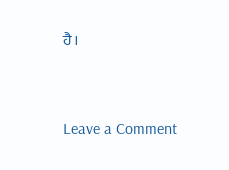ਹੈ।



Leave a Comment